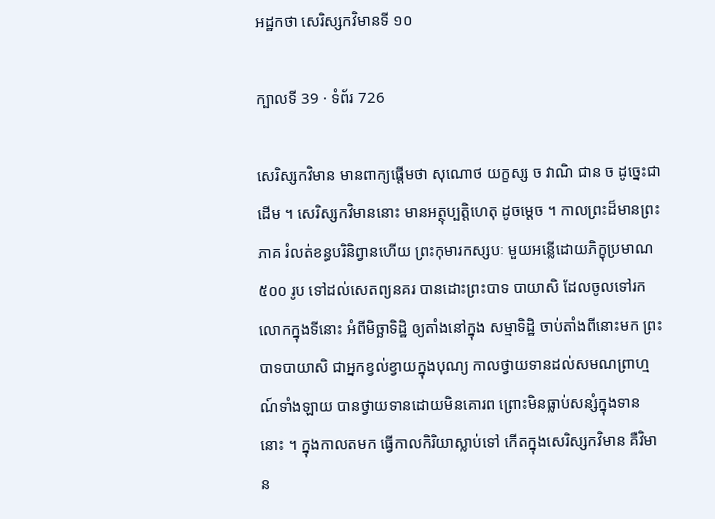អដ្ឋកថា សេរិស្សកវិមានទី ១០

ក្បាលទី 39 · ទំព័រ 726

សេរិស្សកវិមាន មានពាក្យផ្តើមថា សុណោថ យក្ខស្ស ច វាណិ ជាន ច ដូច្នេះជាដើម ។ សេរិស្សកវិមាននោះ មានអត្ថុប្បត្តិហេតុ ដូចម្តេច ។ កាលព្រះដ៏មានព្រះភាគ រំលត់ខន្ធបរិនិព្វានហើយ ព្រះកុមារកស្សបៈ មួយអន្លើដោយភិក្ខុប្រមាណ ៥០០ រូប ទៅដល់សេតព្យនគរ បានដោះព្រះបាទ បាយាសិ ដែលចូលទៅរកលោកក្នុងទីនោះ អំពីមិច្ឆាទិដ្ឋិ ឲ្យតាំងនៅក្នុង សម្មាទិដ្ឋិ ចាប់តាំងពីនោះមក ព្រះបាទបាយាសិ ជាអ្នកខ្វល់ខ្វាយក្នុងបុណ្យ កាលថ្វាយទានដល់សមណព្រាហ្មណ៍ទាំងឡាយ បានថ្វាយទានដោយមិនគោរព ព្រោះមិនធ្លាប់សន្សំក្នុងទាននោះ ។ ក្នុងកាលតមក ធ្វើកាលកិរិយាស្លាប់ទៅ កើតក្នុងសេរិស្សកវិមាន គឺវិមាន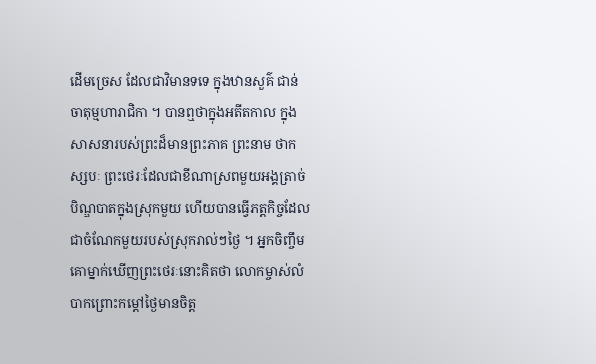ដើមច្រេស ដែលជាវិមានទទេ ក្នុងឋានសួគ៌ ជាន់ចាតុម្មហារាជិកា ។ បានឮថាក្នុងអតីតកាល ក្នុងសាសនារបស់ព្រះដ៏មានព្រះភាគ ព្រះនាម ថាកស្សបៈ ព្រះថេរៈដែលជាខីណាស្រពមួយអង្គត្រាច់បិណ្ឌបាតក្នុងស្រុកមួយ ហើយបានធ្វើភត្តកិច្ចដែលជាចំណែកមួយរបស់ស្រុករាល់ៗថ្ងៃ ។ អ្នកចិញ្ចឹម គោម្នាក់ឃើញព្រះថេរៈនោះគិតថា លោកម្ចាស់លំបាកព្រោះកម្តៅថ្ងៃមានចិត្ត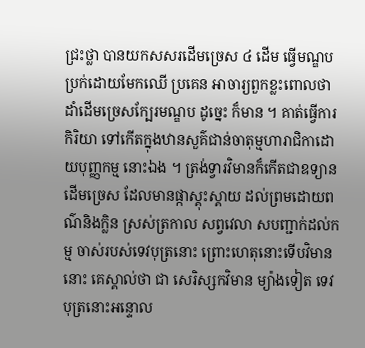ជ្រះថ្លា បានយកសសរដើមច្រេស ៤ ដើម ធ្វើមណ្ឌប ប្រក់ដោយមែកឈើ ប្រគេន អាចារ្យពួកខ្លះពោលថា ដាំដើមច្រេសក្បែរមណ្ឌប ដូច្នេះ ក៏មាន ។ គាត់ធ្វើការកិរិយា ទៅកើតក្នុងឋានសួគ៌ជាន់ចាតុម្មហារាជិកាដោយបុញ្ញកម្ម នោះឯង ។ ត្រង់ទ្វារវិមានក៏កើតជាឧទ្យានដើមច្រេស ដែលមានផ្កាស្គុះស្គាយ ដល់ព្រមដោយពណ៌និងក្លិន ស្រស់ត្រកាល សព្វវេលា សបញ្ជាក់ដល់កម្ម ចាស់របស់ទេវបុត្រនោះ ព្រោះហេតុនោះទើបវិមាននោះ គេស្គាល់ថា ជា សេរិស្សកវិមាន ម្យ៉ាងទៀត ទេវបុត្រនោះអន្ទោល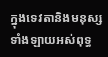ក្នុងទេវតានិងមនុស្សទាំងឡាយអស់ពុទ្ធ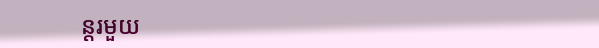ន្តរមួយ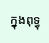ក្នុងពុទ្ធុ